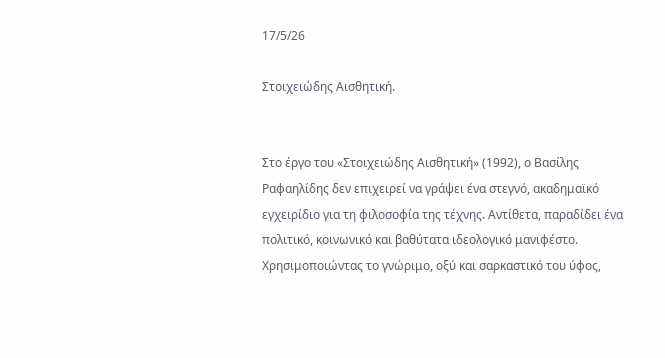17/5/26

Στοιχειώδης Αισθητική.


Στο έργο του «Στοιχειώδης Αισθητική» (1992), ο Βασίλης Ραφαηλίδης δεν επιχειρεί να γράψει ένα στεγνό, ακαδημαϊκό εγχειρίδιο για τη φιλοσοφία της τέχνης. Αντίθετα, παραδίδει ένα πολιτικό, κοινωνικό και βαθύτατα ιδεολογικό μανιφέστο. Χρησιμοποιώντας το γνώριμο, οξύ και σαρκαστικό του ύφος,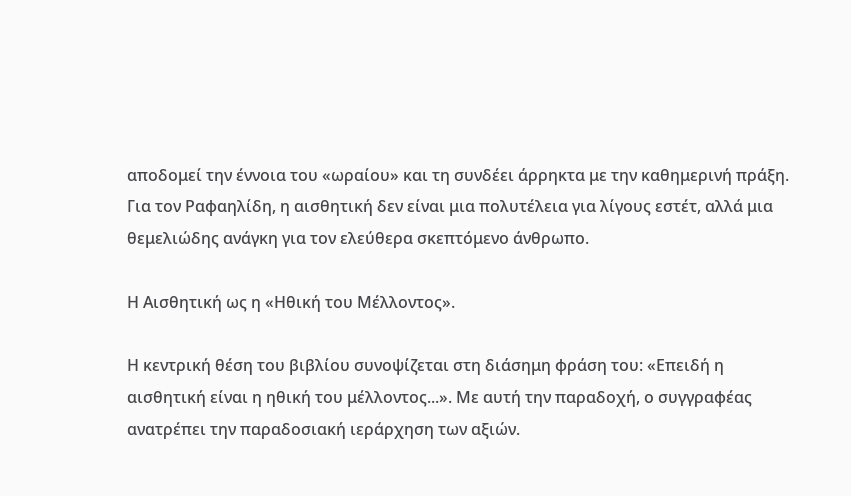αποδομεί την έννοια του «ωραίου» και τη συνδέει άρρηκτα με την καθημερινή πράξη. Για τον Ραφαηλίδη, η αισθητική δεν είναι μια πολυτέλεια για λίγους εστέτ, αλλά μια θεμελιώδης ανάγκη για τον ελεύθερα σκεπτόμενο άνθρωπο.

Η Αισθητική ως η «Ηθική του Μέλλοντος».

Η κεντρική θέση του βιβλίου συνοψίζεται στη διάσημη φράση του: «Επειδή η αισθητική είναι η ηθική του μέλλοντος...». Με αυτή την παραδοχή, ο συγγραφέας ανατρέπει την παραδοσιακή ιεράρχηση των αξιών.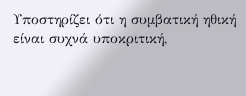Υποστηρίζει ότι η συμβατική ηθική είναι συχνά υποκριτική,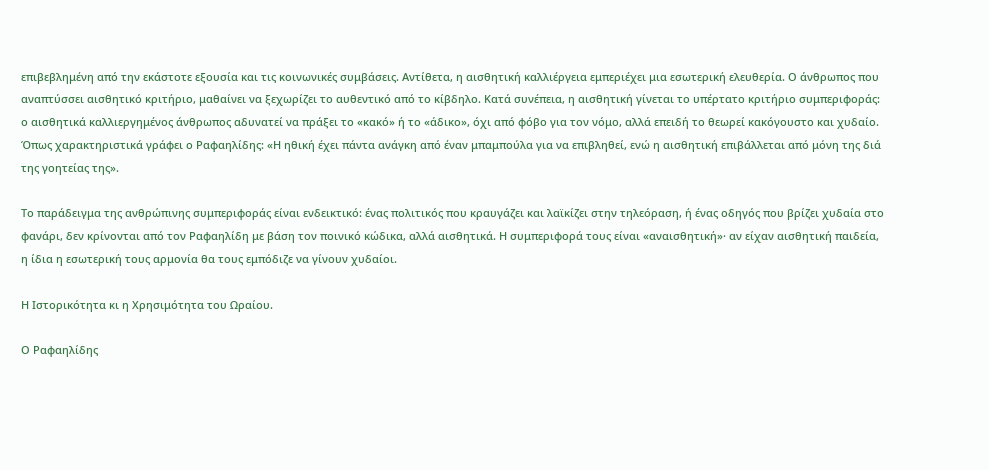επιβεβλημένη από την εκάστοτε εξουσία και τις κοινωνικές συμβάσεις. Αντίθετα, η αισθητική καλλιέργεια εμπεριέχει μια εσωτερική ελευθερία. Ο άνθρωπος που αναπτύσσει αισθητικό κριτήριο, μαθαίνει να ξεχωρίζει το αυθεντικό από το κίβδηλο. Κατά συνέπεια, η αισθητική γίνεται το υπέρτατο κριτήριο συμπεριφοράς: ο αισθητικά καλλιεργημένος άνθρωπος αδυνατεί να πράξει το «κακό» ή το «άδικο», όχι από φόβο για τον νόμο, αλλά επειδή το θεωρεί κακόγουστο και χυδαίο. Όπως χαρακτηριστικά γράφει ο Ραφαηλίδης: «Η ηθική έχει πάντα ανάγκη από έναν μπαμπούλα για να επιβληθεί, ενώ η αισθητική επιβάλλεται από μόνη της διά της γοητείας της».

Το παράδειγμα της ανθρώπινης συμπεριφοράς είναι ενδεικτικό: ένας πολιτικός που κραυγάζει και λαϊκίζει στην τηλεόραση, ή ένας οδηγός που βρίζει χυδαία στο φανάρι, δεν κρίνονται από τον Ραφαηλίδη με βάση τον ποινικό κώδικα, αλλά αισθητικά. Η συμπεριφορά τους είναι «αναισθητική»· αν είχαν αισθητική παιδεία, η ίδια η εσωτερική τους αρμονία θα τους εμπόδιζε να γίνουν χυδαίοι.

Η Ιστορικότητα κι η Χρησιμότητα του Ωραίου.

Ο Ραφαηλίδης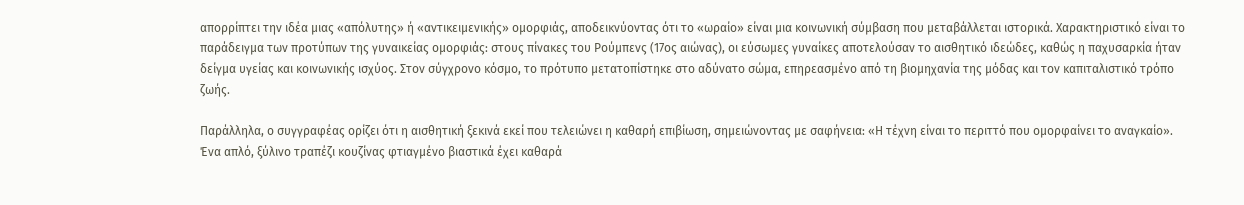απορρίπτει την ιδέα μιας «απόλυτης» ή «αντικειμενικής» ομορφιάς, αποδεικνύοντας ότι το «ωραίο» είναι μια κοινωνική σύμβαση που μεταβάλλεται ιστορικά. Χαρακτηριστικό είναι το παράδειγμα των προτύπων της γυναικείας ομορφιάς: στους πίνακες του Ρούμπενς (17ος αιώνας), οι εύσωμες γυναίκες αποτελούσαν το αισθητικό ιδεώδες, καθώς η παχυσαρκία ήταν δείγμα υγείας και κοινωνικής ισχύος. Στον σύγχρονο κόσμο, το πρότυπο μετατοπίστηκε στο αδύνατο σώμα, επηρεασμένο από τη βιομηχανία της μόδας και τον καπιταλιστικό τρόπο ζωής.

Παράλληλα, ο συγγραφέας ορίζει ότι η αισθητική ξεκινά εκεί που τελειώνει η καθαρή επιβίωση, σημειώνοντας με σαφήνεια: «Η τέχνη είναι το περιττό που ομορφαίνει το αναγκαίο». Ένα απλό, ξύλινο τραπέζι κουζίνας φτιαγμένο βιαστικά έχει καθαρά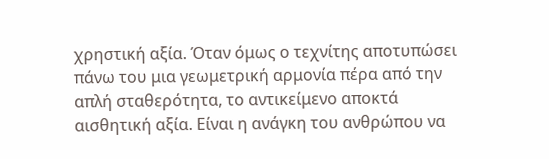χρηστική αξία. Όταν όμως ο τεχνίτης αποτυπώσει πάνω του μια γεωμετρική αρμονία πέρα από την απλή σταθερότητα, το αντικείμενο αποκτά αισθητική αξία. Είναι η ανάγκη του ανθρώπου να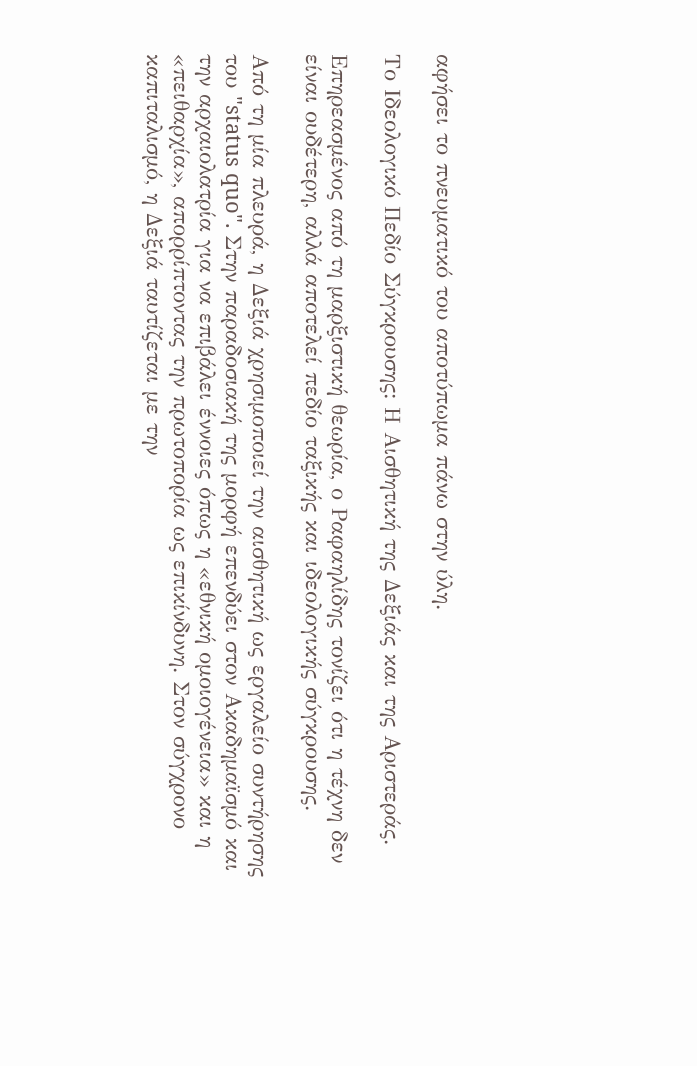αφήσει το πνευματικό του αποτύπωμα πάνω στην ύλη.

Το Ιδεολογικό Πεδίο Σύγκρουσης: Η Αισθητική της Δεξιάς και της Αριστεράς.

Επηρεασμένος από τη μαρξιστική θεωρία, ο Ραφαηλίδης τονίζει ότι η τέχνη δεν είναι ουδέτερη, αλλά αποτελεί πεδίο ταξικής και ιδεολογικής σύγκρουσης.

Από τη μία πλευρά, η Δεξιά χρησιμοποιεί την αισθητική ως εργαλείο συντήρησης του "status quo". Στην παραδοσιακή της μορφή επενδύει στον Ακαδημαϊσμό και την αρχαιολατρία για να επιβάλει έννοιες όπως η «εθνική ομοιογένεια» και η «πειθαρχία», απορρίπτοντας την πρωτοπορία ως επικίνδυνη. Στον σύγχρονο καπιταλισμό, η Δεξιά ταυτίζεται με την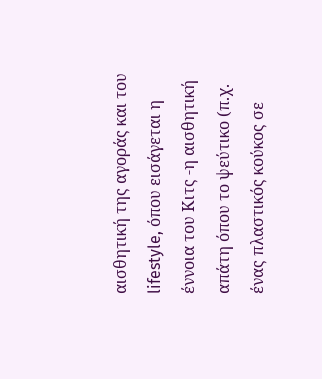αισθητική της αγοράς και του lifestyle, όπου εισάγεται η έννοια του Κιτς -η αισθητική απάτη όπου το ψεύτικο (π.χ. ένας πλαστικός κούκος σε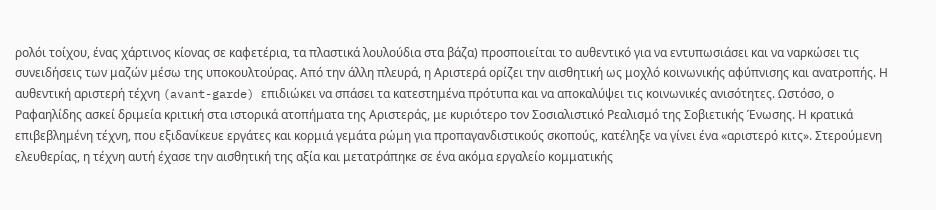ρολόι τοίχου, ένας χάρτινος κίονας σε καφετέρια, τα πλαστικά λουλούδια στα βάζα) προσποιείται το αυθεντικό για να εντυπωσιάσει και να ναρκώσει τις συνειδήσεις των μαζών μέσω της υποκουλτούρας. Από την άλλη πλευρά, η Αριστερά ορίζει την αισθητική ως μοχλό κοινωνικής αφύπνισης και ανατροπής. Η αυθεντική αριστερή τέχνη (avant-garde) επιδιώκει να σπάσει τα κατεστημένα πρότυπα και να αποκαλύψει τις κοινωνικές ανισότητες. Ωστόσο, ο Ραφαηλίδης ασκεί δριμεία κριτική στα ιστορικά ατοπήματα της Αριστεράς, με κυριότερο τον Σοσιαλιστικό Ρεαλισμό της Σοβιετικής Ένωσης. Η κρατικά επιβεβλημένη τέχνη, που εξιδανίκευε εργάτες και κορμιά γεμάτα ρώμη για προπαγανδιστικούς σκοπούς, κατέληξε να γίνει ένα «αριστερό κιτς». Στερούμενη ελευθερίας, η τέχνη αυτή έχασε την αισθητική της αξία και μετατράπηκε σε ένα ακόμα εργαλείο κομματικής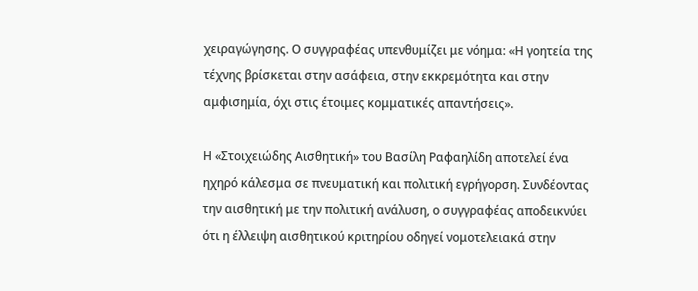χειραγώγησης. Ο συγγραφέας υπενθυμίζει με νόημα: «Η γοητεία της τέχνης βρίσκεται στην ασάφεια, στην εκκρεμότητα και στην αμφισημία, όχι στις έτοιμες κομματικές απαντήσεις».

Η «Στοιχειώδης Αισθητική» του Βασίλη Ραφαηλίδη αποτελεί ένα ηχηρό κάλεσμα σε πνευματική και πολιτική εγρήγορση. Συνδέοντας την αισθητική με την πολιτική ανάλυση, ο συγγραφέας αποδεικνύει ότι η έλλειψη αισθητικού κριτηρίου οδηγεί νομοτελειακά στην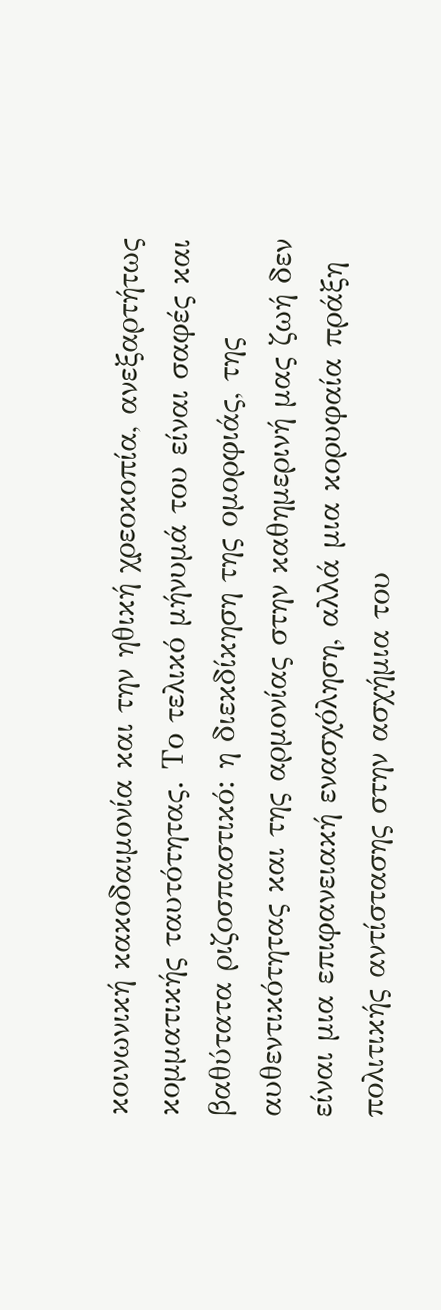κοινωνική κακοδαιμονία και την ηθική χρεοκοπία, ανεξαρτήτως κομματικής ταυτότητας. Το τελικό μήνυμά του είναι σαφές και βαθύτατα ριζοσπαστικό: η διεκδίκηση της ομορφιάς, της αυθεντικότητας και της αρμονίας στην καθημερινή μας ζωή δεν είναι μια επιφανειακή ενασχόληση, αλλά μια κορυφαία πράξη πολιτικής αντίστασης στην ασχήμια του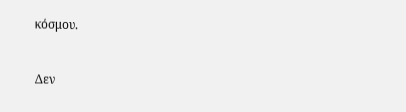κόσμου.


Δεν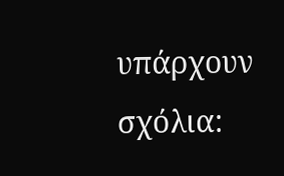υπάρχουν σχόλια: